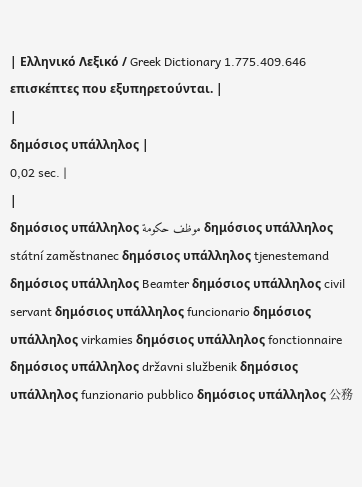| Ελληνικό Λεξικό / Greek Dictionary 1.775.409.646 επισκέπτες που εξυπηρετούνται. |
|
δημόσιος υπάλληλος |
0,02 sec. |
|
δημόσιος υπάλληλος موظف حكومة δημόσιος υπάλληλος státní zaměstnanec δημόσιος υπάλληλος tjenestemand δημόσιος υπάλληλος Beamter δημόσιος υπάλληλος civil servant δημόσιος υπάλληλος funcionario δημόσιος υπάλληλος virkamies δημόσιος υπάλληλος fonctionnaire δημόσιος υπάλληλος državni službenik δημόσιος υπάλληλος funzionario pubblico δημόσιος υπάλληλος 公務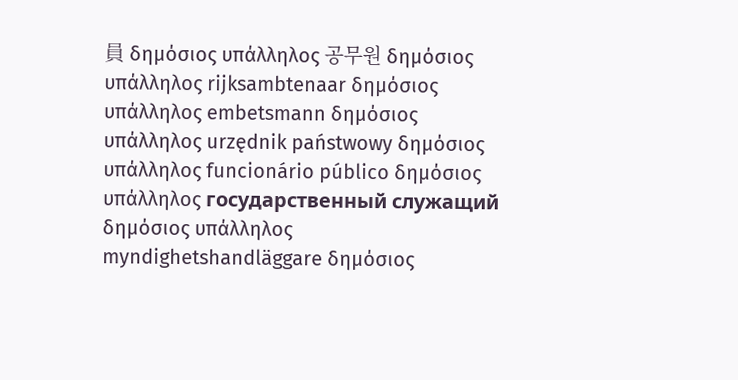員 δημόσιος υπάλληλος 공무원 δημόσιος υπάλληλος rijksambtenaar δημόσιος υπάλληλος embetsmann δημόσιος υπάλληλος urzędnik państwowy δημόσιος υπάλληλος funcionário público δημόσιος υπάλληλος государственный служащий δημόσιος υπάλληλος myndighetshandläggare δημόσιος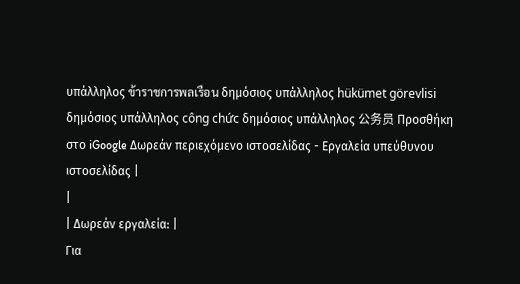υπάλληλος ข้าราชการพลเรือน δημόσιος υπάλληλος hükümet görevlisi δημόσιος υπάλληλος công chức δημόσιος υπάλληλος 公务员 Προσθήκη στο iGoogle Δωρεάν περιεχόμενο ιστοσελίδας - Εργαλεία υπεύθυνου ιστοσελίδας |
|
| Δωρεάν εργαλεία: |
Για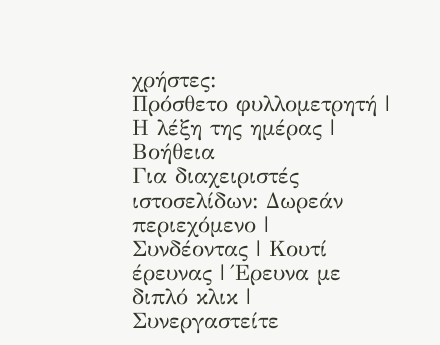χρήστες:
Πρόσθετο φυλλομετρητή |
Η λέξη της ημέρας |
Βοήθεια
Για διαχειριστές ιστοσελίδων: Δωρεάν περιεχόμενο | Συνδέοντας | Κουτί έρευνας | Έρευνα με διπλό κλικ | Συνεργαστείτε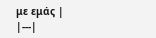με εμάς |
|---|